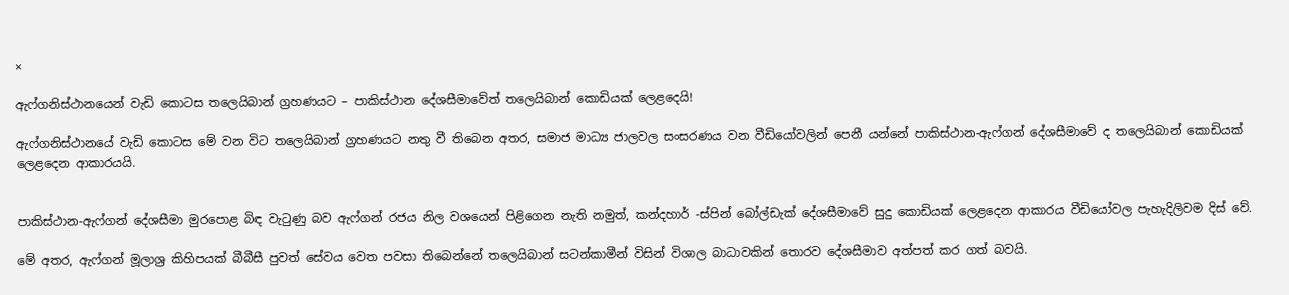×

ඇෆ්ගනිස්ථානයෙන් වැඩි කොටස තලෙයිබාන් ග්‍රහණයට – පාකිස්ථාන දේශසීමාවේත් තලෙයිබාන් කොඩියක් ලෙළදෙයි!

ඇෆ්ගනිස්ථානයේ වැඩි කොටස මේ වන විට තලෙයිබාන් ග්‍රහණයට නතු වී තිබෙන අතර, සමාජ මාධ්‍ය ජාලවල සංසරණය වන වීඩියෝවලින් පෙනී යන්නේ පාකිස්ථාන-ඇෆ්ගන් දේශසීමාවේ ද තලෙයිබාන් කොඩියක් ලෙළදෙන ආකාරයයි.


පාකිස්ථාන-ඇෆ්ගන් දේශසීමා මුරපොළ බිඳ වැටුණු බව ඇෆ්ගන් රජය නිල වශයෙන් පිළිගෙන නැති නමුත්, කන්දහාර් -ස්පින් බෝල්ඩැක් දේශසීමාවේ සුදු කොඩියක් ලෙළදෙන ආකාරය වීඩියෝවල පැහැදිලිවම දිස් වේ.

මේ අතර, ඇෆ්ගන් මූලාශ්‍ර කිහිපයක් බීබීසී පුවත් සේවය වෙත පවසා තිබෙන්නේ තලෙයිබාන් සටන්කාමීන් විසින් විශාල බාධාවකින් තොරව දේශසීමාව අත්පත් කර ගත් බවයි.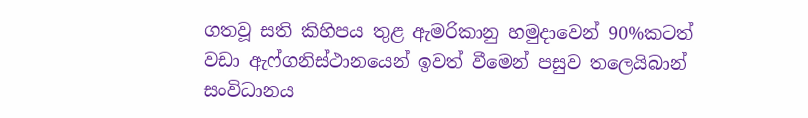ගතවූ සති කිහිපය තුළ ඇමරිකානු හමුදාවෙන් 90%කටත් වඩා ඇෆ්ගනිස්ථානයෙන් ඉවත් වීමෙන් පසුව තලෙයිබාන් සංවිධානය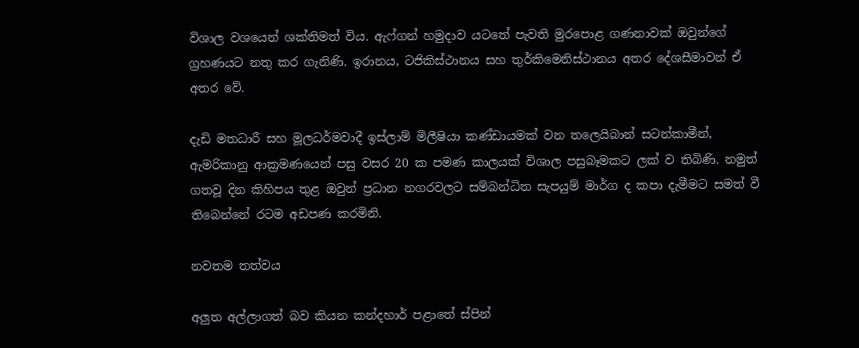විශාල වශයෙන් ශක්තිමත් විය. ඇෆ්ගන් හමුදාව යටතේ පැවති මුරපොළ ගණනාවක් ඔවුන්ගේ ග්‍රහණයට නතු කර ගැනිණි. ඉරානය, ටජිකිස්ථානය සහ තුර්කිමෙනිස්ථානය අතර දේශසීමාවන් ඒ අතර වේ.

දැඩි මතධාරී සහ මූලධර්මවාදී ඉස්ලාම් මිලීෂියා කණ්ඩායමක් වන තලෙයිබාන් සටන්කාමීන්, ඇමරිකානු ආක්‍රමණයෙන් පසු වසර 20 ක පමණ කාලයක් විශාල පසුබෑමකට ලක් ව තිබිණි. නමුත් ගතවූ දින කිහිපය තුළ ඔවුන් ප්‍රධාන නගරවලට සම්බන්ධිත සැපයුම් මාර්ග ද කපා දැමීමට සමත් වී තිබෙන්නේ රටම අඩපණ කරමිනි.

නවතම තත්වය

අලුත අල්ලාගත් බව කියන කන්දහාර් පළාතේ ස්පින්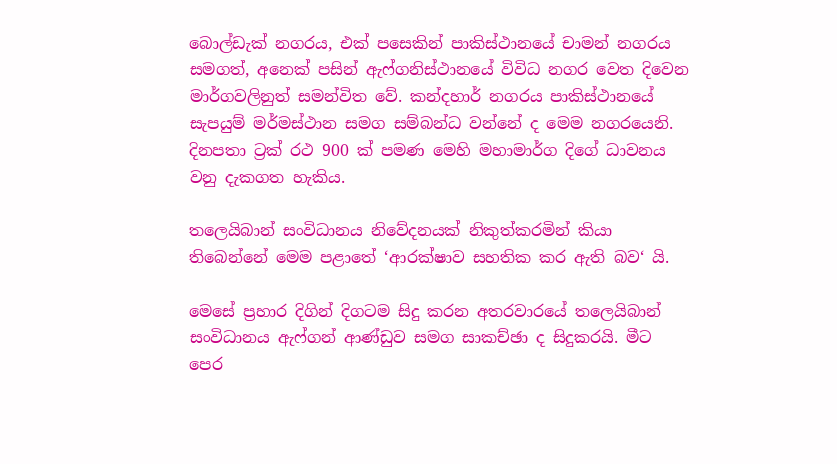බොල්ඩැක් නගරය, එක් පසෙකින් පාකිස්ථානයේ චාමන් නගරය සමගත්, අනෙක් පසින් ඇෆ්ගනිස්ථානයේ විවිධ නගර වෙත දිවෙන මාර්ගවලිනුත් සමන්විත වේ. කන්දහාර් නගරය පාකිස්ථානයේ සැපයුම් මර්මස්ථාන සමග සම්බන්ධ වන්නේ ද මෙම නගරයෙනි. දිනපතා ට්‍රක් රථ 900 ක් පමණ මෙහි මහාමාර්ග දිගේ ධාවනය වනු දැකගත හැකිය.

තලෙයිබාන් සංවිධානය නිවේදනයක් නිකුත්කරමින් කියා තිබෙන්නේ මෙම පළාතේ ‘ආරක්ෂාව සහතික කර ඇති බව‘ යි.

මෙසේ ප්‍රහාර දිගින් දිගටම සිදු කරන අතරවාරයේ තලෙයිබාන් සංවිධානය ඇෆ්ගන් ආණ්ඩුව සමග සාකච්ඡා ද සිදුකරයි. මීට පෙර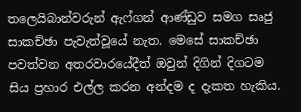තලෙයිබාන්වරුන් ඇෆ්ගන් ආණ්ඩුව සමග සෘජු සාකච්ඡා පැවැත්වූයේ නැත. මෙසේ සාකච්ඡා පවත්වන අතරවාරයේදීත් ඔවුන් දිගින් දිගටම සිය ප්‍රහාර එල්ල කරන අන්දම ද දැකත හැකිය.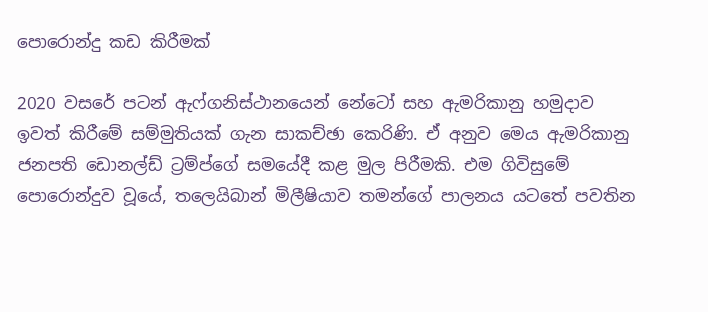පොරොන්දු කඩ කිරීමක්

2020 වසරේ පටන් ඇෆ්ගනිස්ථානයෙන් නේටෝ සහ ඇමරිකානු හමුදාව ඉවත් කිරීමේ සම්මුතියක් ගැන සාකච්ඡා කෙරිණි. ඒ අනුව මෙය ඇමරිකානු ජනපති ඩොනල්ඩ් ට්‍රම්ප්ගේ සමයේදී කළ මුල පිරීමකි. එම ගිවිසුමේ පොරොන්දුව වූයේ, තලෙයිබාන් මිලීෂියාව තමන්ගේ පාලනය යටතේ පවතින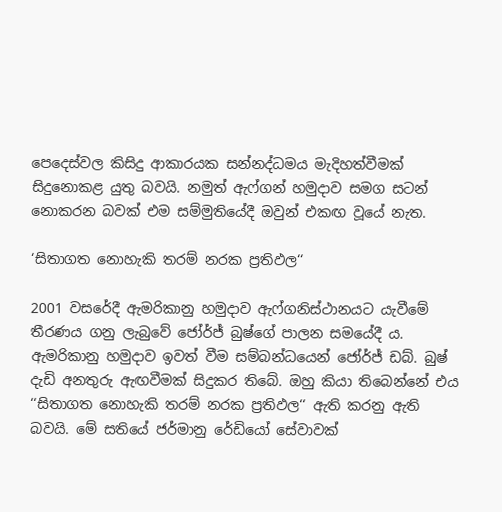පෙදෙස්වල කිසිදු ආකාරයක සන්නද්ධමය මැදිහත්වීමක් සිදුනොකළ යුතු බවයි. නමුත් ඇෆ්ගන් හමුදාව සමග සටන් නොකරන බවක් එම සම්මුතියේදී ඔවුන් එකඟ වූයේ නැත.

‘සිතාගත නොහැකි තරම් නරක ප්‍රතිඵල‘‘

2001 වසරේදී ඇමරිකානු හමුදාව ඇෆ්ගනිස්ථානයට යැවීමේ තීරණය ගනු ලැබුවේ ජෝර්ජ් බුෂ්ගේ පාලන සමයේදී ය. ඇමරිකානු හමුදාව ඉවත් වීම සම්බන්ධයෙන් ජෝර්ජ් ඩබ්. බුෂ් දැඩි අනතුරු ඇඟවීමක් සිදුකර තිබේ. ඔහු කියා තිබෙන්නේ එය ‘‘සිතාගත නොහැකි තරම් නරක ප්‍රතිඵල‘‘ ඇති කරනු ඇති බවයි. මේ සතියේ ජර්මානු රේඩියෝ සේවාවක්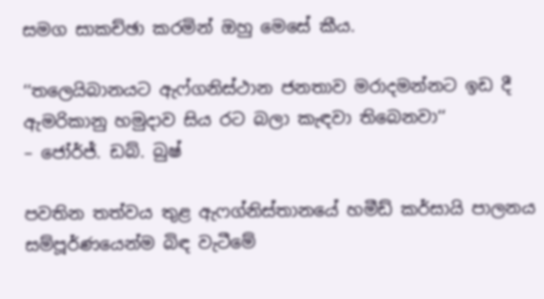සමග සාකච්ඡා කරමින් ඔහු මෙසේ කීය.

‘‘තලෙයිබානයට ඇෆ්ගනිස්ථාන ජනතාව මරාදමන්නට ඉඩ දී ඇමරිකානු හමුදාව සිය රට බලා කැඳවා තිබෙනවා‘‘
– ජෝර්ජ්. ඩබ්. බුෂ්

පවතින තත්වය තුළ ඇෆග්නිස්තානයේ හමීඩ් කර්සායි පාලනය සම්පූර්ණයෙන්ම බිඳ වැටීමේ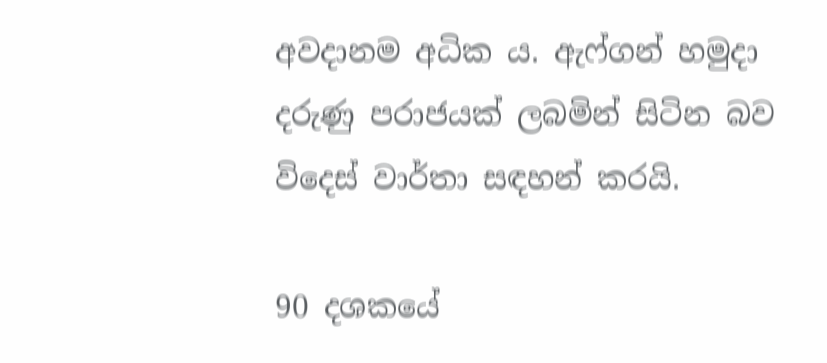අවදානම අධික ය. ඇෆ්ගන් හමුදා දරුණු පරාජයක් ලබමින් සිටින බව විදෙස් වාර්තා සඳහන් කරයි.

90 දශකයේ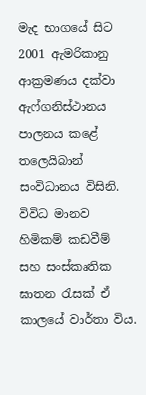මැද භාගයේ සිට 2001 ඇමරිකානු ආක්‍රමණය දක්වා ඇෆ්ගනිස්ථානය පාලනය කළේ තලෙයිබාන් සංවිධානය විසිනි. විවිධ මානව හිමිකම් කඩවීම් සහ සංස්කෘතික ඝාතන රැසක් ඒ කාලයේ වාර්තා විය.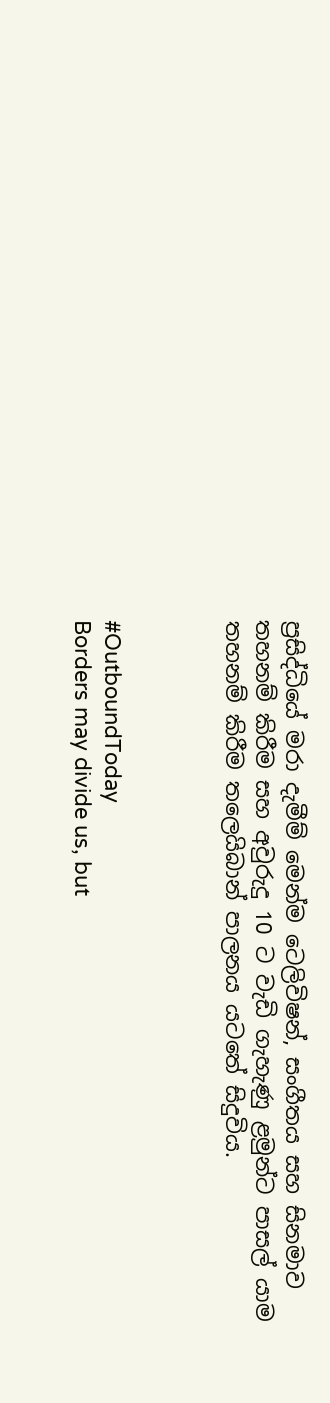ප්‍රසිද්ධියේ මරා දැමීම් මෙන්ම ටෙලිවිෂන්, සංගීතය සහ සිනමාව තහනම් කිරීම සහ අවුරුදු 10 ට වැඩි ගැහැණු ළමුන්ට පාසල් යාම තහනම් කිරීම තලෙයිබාන් පාලනය යටතේ සිදුවිය.



#OutboundToday
Borders may divide us, but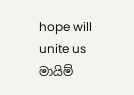hope will unite us
මායිම්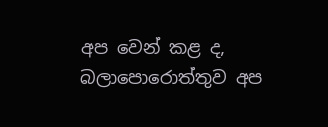අප වෙන් කළ ද, බලාපොරොත්තුව අප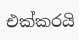එක්කරයි